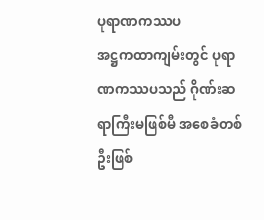ပုရာဏကဿပ
အဋ္ဌကထာကျမ်းတွင် ပုရာဏကဿပသည် ဂိုဏ်းဆရာကြီးမဖြစ်မီ အစေခံတစ်ဦးဖြစ်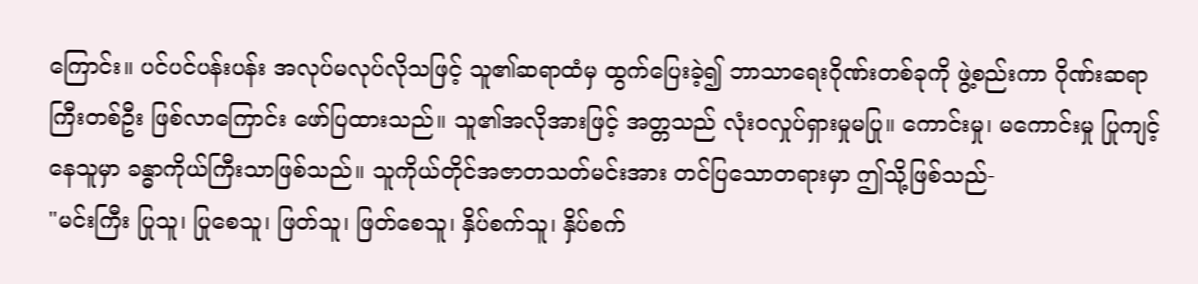ကြောင်း။ ပင်ပင်ပန်းပန်း အလုပ်မလုပ်လိုသဖြင့် သူ၏ဆရာထံမှ ထွက်ပြေးခဲ့၍ ဘာသာရေးဂိုဏ်းတစ်ခုကို ဖွဲ့စည်းကာ ဂိုဏ်းဆရာကြီးတစ်ဦး ဖြစ်လာကြောင်း ဖော်ပြထားသည်။ သူ၏အလိုအားဖြင့် အတ္တသည် လုံးဝလှုပ်ရှားမှုမပြု။ ကောင်းမှု၊ မကောင်းမှု ပြုကျင့်နေသူမှာ ခန္ဓာကိုယ်ကြီးသာဖြစ်သည်။ သူကိုယ်တိုင်အဇာတသတ်မင်းအား တင်ပြသောတရားမှာ ဤသို့ဖြစ်သည်-
"မင်းကြီး ပြုသူ၊ ပြုစေသူ၊ ဖြတ်သူ၊ ဖြတ်စေသူ၊ နှိပ်စက်သူ၊ နှိပ်စက်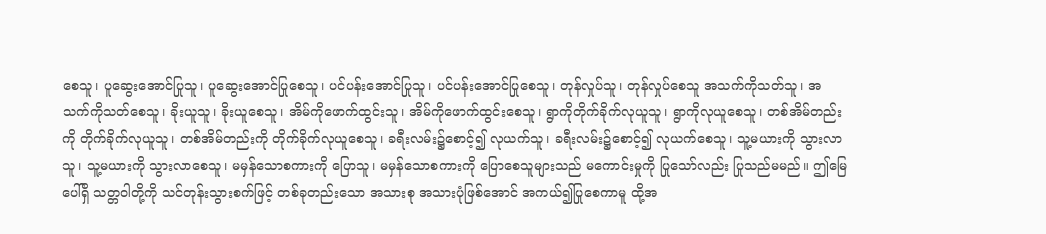စေသူ၊ ပူဆွေးအောင်ပြုသူ၊ ပူဆွေးအောင်ပြုစေသူ၊ ပင်ပန်းအောင်ပြုသူ၊ ပင်ပန်းအောင်ပြုစေသူ၊ တုန်လှုပ်သူ၊ တုန်လှုပ်စေသူ အသက်ကိုသတ်သူ၊ အသက်ကိုသတ်စေသူ၊ ခိုးယူသူ၊ ခိုးယူစေသူ၊ အိမ်ကိုဖောက်ထွင်းသူ၊ အိမ်ကိုဖောက်ထွင်းစေသူ၊ ရွာကိုတိုက်ခိုက်လုယူသူ၊ ရွာကိုလုယူစေသူ၊ တစ်အိမ်တည်းကို တိုက်ခိုက်လုယူသူ၊ တစ်အိမ်တည်းကို တိုက်ခိုက်လုယူစေသူ၊ ခရီးလမ်း၌စောင့်၍ လုယက်သူ၊ ခရီးလမ်း၌စောင့်၍ လုယက်စေသူ၊ သူ့မယားကို သွားလာသူ၊ သူ့မယားကို သွားလာစေသူ၊ မမှန်သောစကားကို ပြောသူ၊ မမှန်သောစကားကို ပြောစေသူများသည် မကောင်းမှုကို ပြုသော်လည်း ပြုသည်မမည်။ ဤမြေပေါ်ရှိ သတ္တဝါတို့ကို သင်တုန်းသွားစက်ဖြင့် တစ်ခုတည်းသော အသားစု အသားပုံဖြစ်အောင် အကယ်၍ပြုစေကာမူ ထို့အ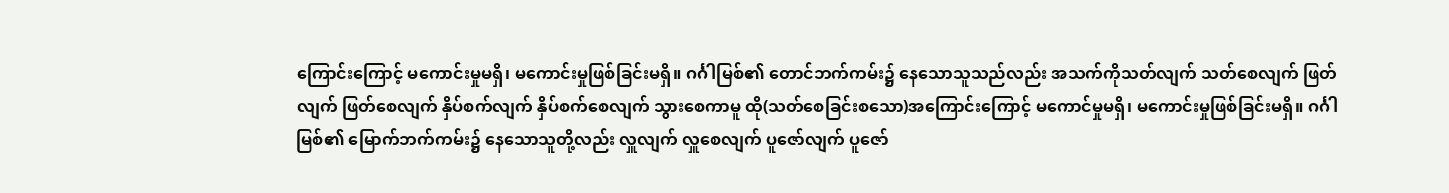ကြောင်းကြောင့် မကောင်းမှုမရှိ၊ မကောင်းမှုဖြစ်ခြင်းမရှိ။ ဂင်္ဂါမြစ်၏ တောင်ဘက်ကမ်း၌ နေသောသူသည်လည်း အသက်ကိုသတ်လျက် သတ်စေလျက် ဖြတ်လျက် ဖြတ်စေလျက် နှိပ်စက်လျက် နှိပ်စက်စေလျက် သွားစေကာမူ ထို(သတ်စေခြင်းစသော)အကြောင်းကြောင့် မကောင်မှုမရှိ၊ မကောင်းမှုဖြစ်ခြင်းမရှိ။ ဂင်္ဂါမြစ်၏ မြောက်ဘက်ကမ်း၌ နေသောသူတို့လည်း လှူလျက် လှူစေလျက် ပူဇော်လျက် ပူဇော်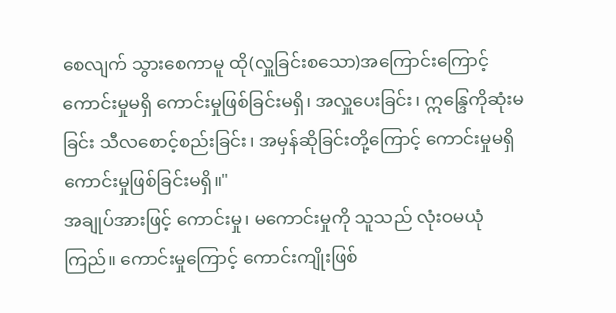စေလျက် သွားစေကာမူ ထို(လှူခြင်းစသော)အကြောင်းကြောင့် ကောင်းမှုမရှိ ကောင်းမှုဖြစ်ခြင်းမရှိ၊ အလှူပေးခြင်း၊ ဣန္ဒြေကိုဆုံးမခြင်း သီလစောင့်စည်းခြင်း၊ အမှန်ဆိုခြင်းတို့ကြောင့် ကောင်းမှုမရှိ ကောင်းမှုဖြစ်ခြင်းမရှိ။"
အချုပ်အားဖြင့် ကောင်းမှု၊ မကောင်းမှုကို သူသည် လုံးဝမယုံကြည်။ ကောင်းမှုကြောင့် ကောင်းကျိုးဖြစ်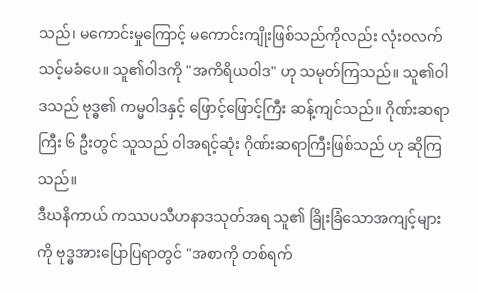သည်၊ မကောင်းမှုကြောင့် မကောင်းကျိုးဖြစ်သည်ကိုလည်း လုံးဝလက်သင့်မခံပေ။ သူ၏ဝါဒကို "အကိရိယဝါဒ" ဟု သမုတ်ကြသည်။ သူ၏ဝါဒသည် ဗုဒ္ဓ၏ ကမ္မဝါဒနှင့် ဖြောင့်ဖြောင့်ကြီး ဆန့်ကျင်သည်။ ဂိုဏ်းဆရာကြီး ၆ ဦးတွင် သူသည် ဝါအရင့်ဆုံး ဂိုဏ်းဆရာကြီးဖြစ်သည် ဟု ဆိုကြသည်။
ဒီဃနိကာယ် ကဿပသီဟနာဒသုတ်အရ သူ၏ ခြိုးခြံသောအကျင့်များကို ဗုဒ္ဓအားပြောပြရာတွင် "အစာကို တစ်ရက်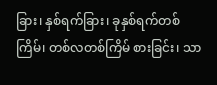ခြား၊ နှစ်ရက်ခြား၊ ခုနှစ်ရက်တစ်ကြိမ်၊ တစ်လတစ်ကြိမ် စားခြင်း၊ သာ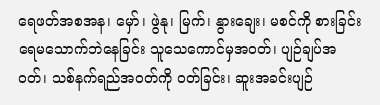ရေဖတ်အစအန၊ မှော်၊ ဖွဲနု၊ မြက်၊ နွားချေး၊ မစင်ကို စားခြင်း ရေမသောက်ဘဲနေခြင်း သူသေကောင်မှအဝတ်၊ ပျဉ်ချပ်အဝတ်၊ သစ်နက်ရည်အဝတ်ကို ဝတ်ခြင်း၊ ဆူးအခင်းပျဉ်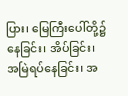ပြား၊ မြေကြီးပေါ်တို့၌ နေခြင်း၊ အိပ်ခြင်း၊ အမြဲရပ်နေခြင်း၊ အ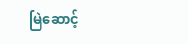မြဲဆောင့်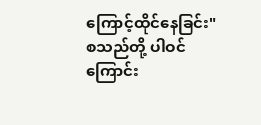ကြောင့်ထိုင်နေခြင်း" စသည်တို့ ပါဝင်ကြောင်း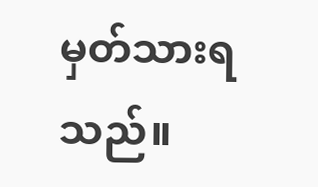မှတ်သားရသည်။